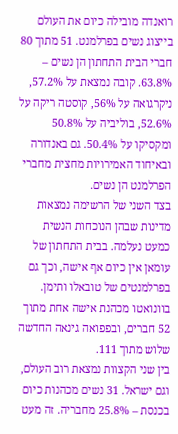רואנדה מובילה כיום את העולם בייצוג נשים בפרלמנט. 51 מתוך 80 חברי הבית התחתון הן נשים – 63.8%. קובה נמצאת על 57.2%, ניקרגואה על 56%, קוסטה ריקה על 52.6%, בוליביה על 50.8% ומקסיקו על 50.4%. גם באנדורה ובאיחוד האמירויות מחצית מחברי הפרלמנט הן נשים.
בצד השני של הרשימה נמצאות מדינות שבהן הנוכחות הנשית כמעט נעלמה. בבית התחתון של עומאן אין כיום אף אישה, וכך גם בפרלמנטים של טובאלו ותימן. בוונואטו מכהנת אישה אחת מתוך 52 חברים, ובפפואה גינאה החדשה שלוש מתוך 111.
בין שני הקצוות נמצאת רוב העולם, וגם ישראל. 31 נשים מכהנות כיום בכנסת – 25.8% מחבריה. זה מעט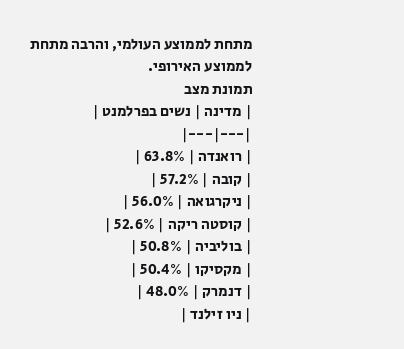מתחת לממוצע העולמי, והרבה מתחת לממוצע האירופי.
תמונת מצב
| מדינה | נשים בפרלמנט |
|---|---|
| רואנדה | 63.8% |
| קובה | 57.2% |
| ניקרגואה | 56.0% |
| קוסטה ריקה | 52.6% |
| בוליביה | 50.8% |
| מקסיקו | 50.4% |
| דנמרק | 48.0% |
| ניו זילנד |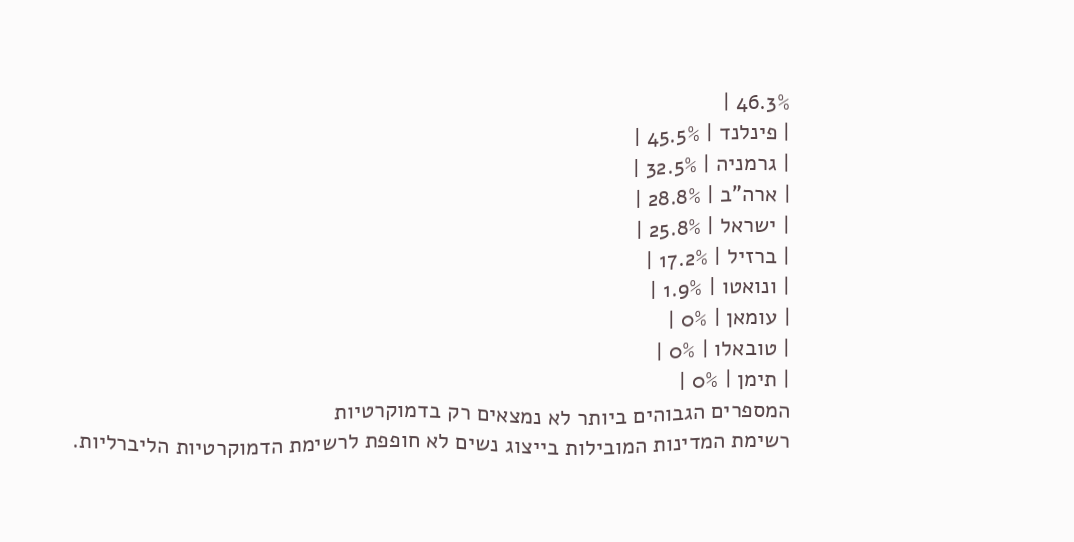46.3% |
| פינלנד | 45.5% |
| גרמניה | 32.5% |
| ארה"ב | 28.8% |
| ישראל | 25.8% |
| ברזיל | 17.2% |
| ונואטו | 1.9% |
| עומאן | 0% |
| טובאלו | 0% |
| תימן | 0% |
המספרים הגבוהים ביותר לא נמצאים רק בדמוקרטיות
רשימת המדינות המובילות בייצוג נשים לא חופפת לרשימת הדמוקרטיות הליברליות.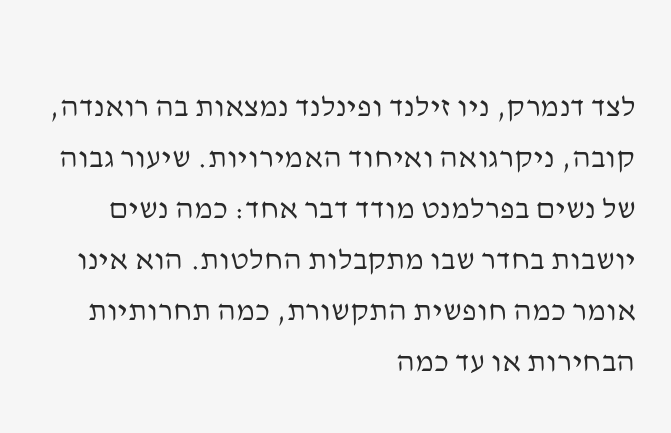לצד דנמרק, ניו זילנד ופינלנד נמצאות בה רואנדה, קובה, ניקרגואה ואיחוד האמירויות. שיעור גבוה של נשים בפרלמנט מודד דבר אחד: כמה נשים יושבות בחדר שבו מתקבלות החלטות. הוא אינו אומר כמה חופשית התקשורת, כמה תחרותיות הבחירות או עד כמה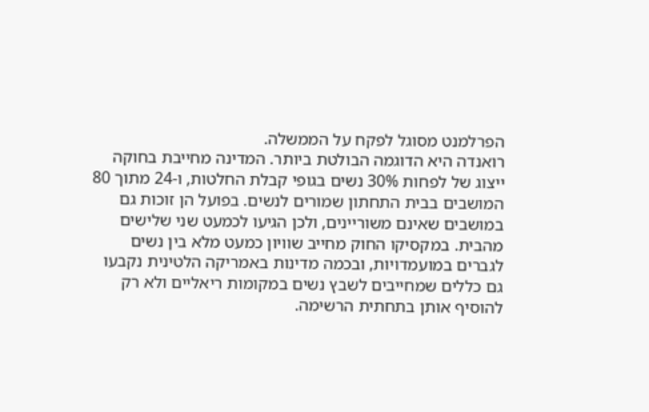הפרלמנט מסוגל לפקח על הממשלה.
רואנדה היא הדוגמה הבולטת ביותר. המדינה מחייבת בחוקה ייצוג של לפחות 30% נשים בגופי קבלת החלטות, ו-24 מתוך 80 המושבים בבית התחתון שמורים לנשים. בפועל הן זוכות גם במושבים שאינם משוריינים, ולכן הגיעו לכמעט שני שלישים מהבית. במקסיקו החוק מחייב שוויון כמעט מלא בין נשים לגברים במועמדויות, ובכמה מדינות באמריקה הלטינית נקבעו גם כללים שמחייבים לשבץ נשים במקומות ריאליים ולא רק להוסיף אותן בתחתית הרשימה.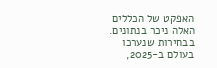האפקט של הכללים האלה ניכר בנתונים. בבחירות שנערכו בעולם ב-2025,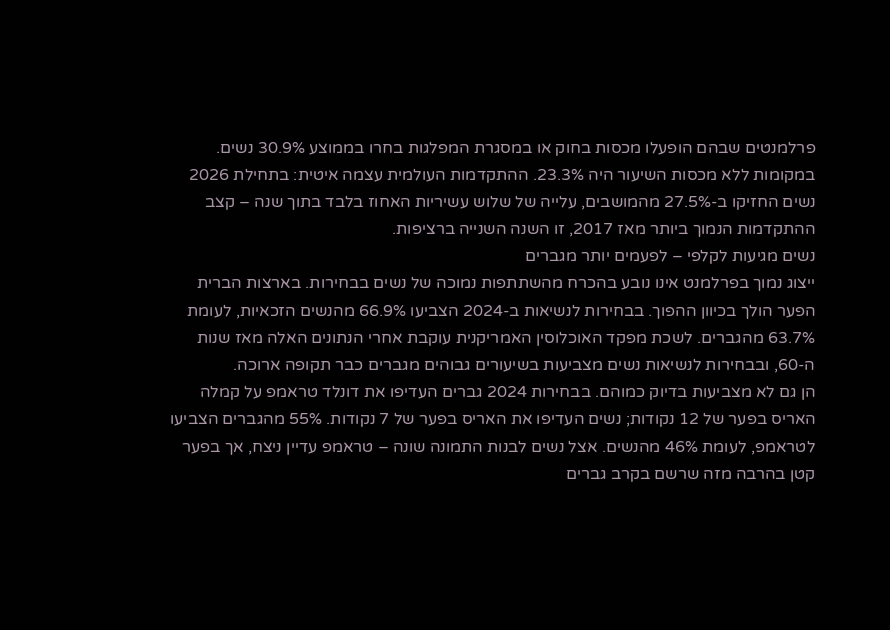פרלמנטים שבהם הופעלו מכסות בחוק או במסגרת המפלגות בחרו בממוצע 30.9% נשים. במקומות ללא מכסות השיעור היה 23.3%. ההתקדמות העולמית עצמה איטית: בתחילת 2026 נשים החזיקו ב-27.5% מהמושבים, עלייה של שלוש עשיריות האחוז בלבד בתוך שנה – קצב ההתקדמות הנמוך ביותר מאז 2017, זו השנה השנייה ברציפות.
נשים מגיעות לקלפי – לפעמים יותר מגברים
ייצוג נמוך בפרלמנט אינו נובע בהכרח מהשתתפות נמוכה של נשים בבחירות. בארצות הברית הפער הולך בכיוון ההפוך. בבחירות לנשיאות ב-2024 הצביעו 66.9% מהנשים הזכאיות, לעומת 63.7% מהגברים. לשכת מפקד האוכלוסין האמריקנית עוקבת אחרי הנתונים האלה מאז שנות ה-60, ובבחירות לנשיאות נשים מצביעות בשיעורים גבוהים מגברים כבר תקופה ארוכה.
הן גם לא מצביעות בדיוק כמוהם. בבחירות 2024 גברים העדיפו את דונלד טראמפ על קמלה האריס בפער של 12 נקודות; נשים העדיפו את האריס בפער של 7 נקודות. 55% מהגברים הצביעו לטראמפ, לעומת 46% מהנשים. אצל נשים לבנות התמונה שונה – טראמפ עדיין ניצח, אך בפער קטן בהרבה מזה שרשם בקרב גברים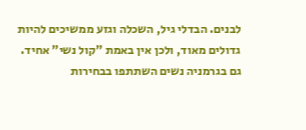לבנים. הבדלי גיל, השכלה וגזע ממשיכים להיות גדולים מאוד, ולכן אין באמת "קול נשי" אחיד.
גם בגרמניה נשים השתתפו בבחירות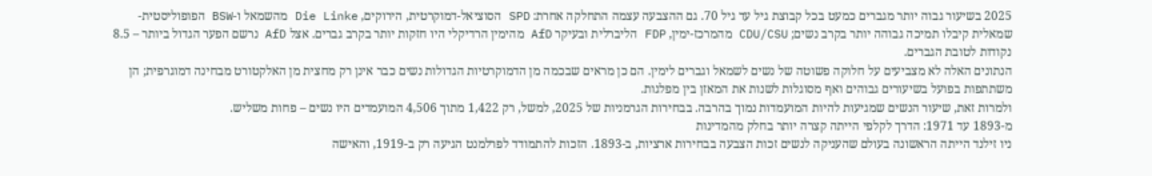2025 בשיעור גבוה יותר מגברים כמעט בכל קבוצת גיל עד גיל 70. גם ההצבעה עצמה התחלקה אחרת: SPD הסוציאל-דמוקרטית, הירוקים, Die Linke מהשמאל ו-BSW הפופוליסטית-שמאלית קיבלו תמיכה גבוהה יותר בקרב נשים; CDU/CSU מהמרכז-ימין, FDP הליברלית ובעיקר AfD מהימין הרדיקלי היו חזקות יותר בקרב גברים. אצל AfD נרשם הפער הגדול ביותר – 8.5 נקודות לטובת הגברים.
הנתונים האלה לא מצביעים על חלוקה פשוטה של נשים לשמאל וגברים לימין. הם כן מראים שבכמה מן הדמוקרטיות הגדולות נשים כבר אינן רק מחצית מן האלקטורט מבחינה דמוגרפית; הן משתתפות בפועל בשיעורים גבוהים ואף מסוגלות לשנות את המאזן בין מפלגות.
ולמרות זאת, שיעור הנשים שמגיעות להיות המועמדות נמוך בהרבה. בבחירות הגרמניות של 2025, למשל, רק 1,422 מתוך 4,506 המועמדים היו נשים – פחות משליש.
מ-1893 עד 1971: הדרך לקלפי הייתה קצרה יותר בחלק מהמדינות
ניו זילנד הייתה הראשונה בעולם שהעניקה לנשים זכות הצבעה בבחירות ארציות, ב-1893. הזכות להתמודד לפרלמנט הגיעה רק ב-1919, והאישה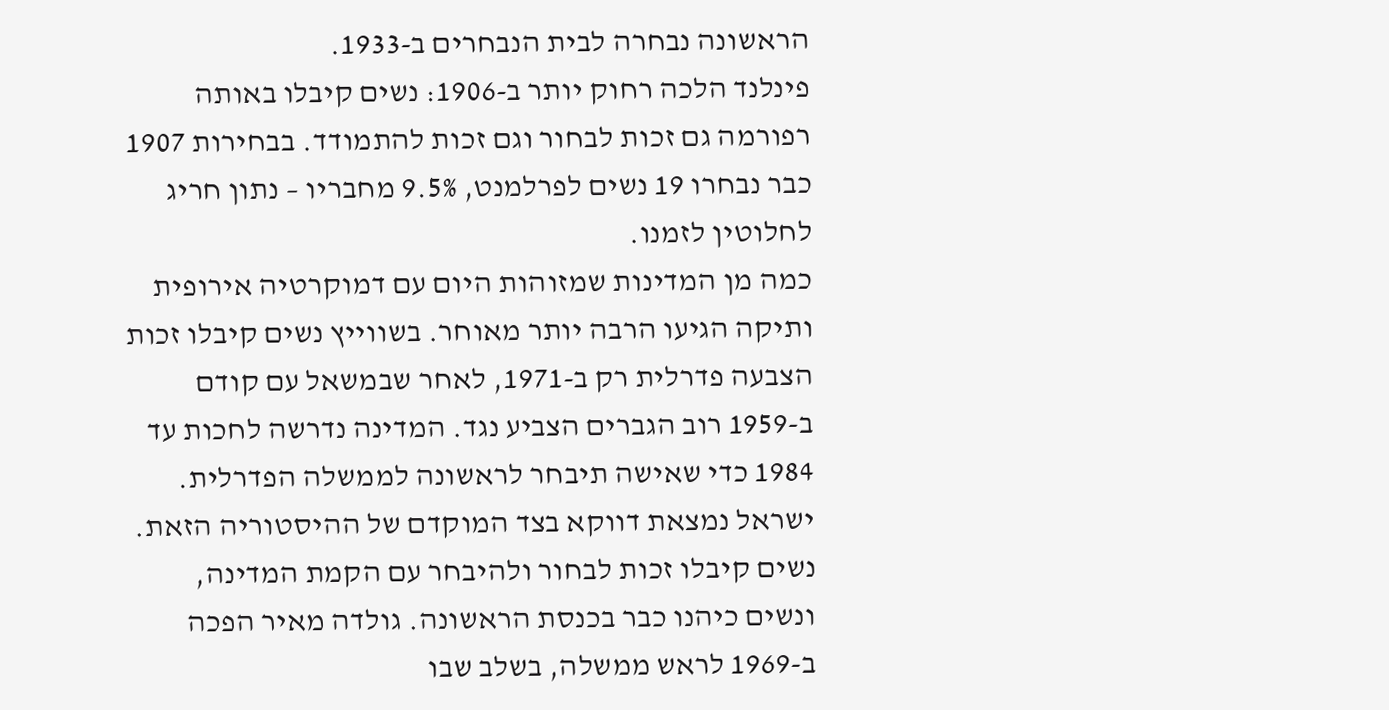הראשונה נבחרה לבית הנבחרים ב-1933.
פינלנד הלכה רחוק יותר ב-1906: נשים קיבלו באותה רפורמה גם זכות לבחור וגם זכות להתמודד. בבחירות 1907 כבר נבחרו 19 נשים לפרלמנט, 9.5% מחבריו – נתון חריג לחלוטין לזמנו.
כמה מן המדינות שמזוהות היום עם דמוקרטיה אירופית ותיקה הגיעו הרבה יותר מאוחר. בשווייץ נשים קיבלו זכות הצבעה פדרלית רק ב-1971, לאחר שבמשאל עם קודם ב-1959 רוב הגברים הצביע נגד. המדינה נדרשה לחכות עד 1984 כדי שאישה תיבחר לראשונה לממשלה הפדרלית.
ישראל נמצאת דווקא בצד המוקדם של ההיסטוריה הזאת. נשים קיבלו זכות לבחור ולהיבחר עם הקמת המדינה, ונשים כיהנו כבר בכנסת הראשונה. גולדה מאיר הפכה ב-1969 לראש ממשלה, בשלב שבו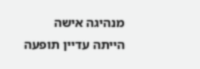מנהיגה אישה הייתה עדיין תופעה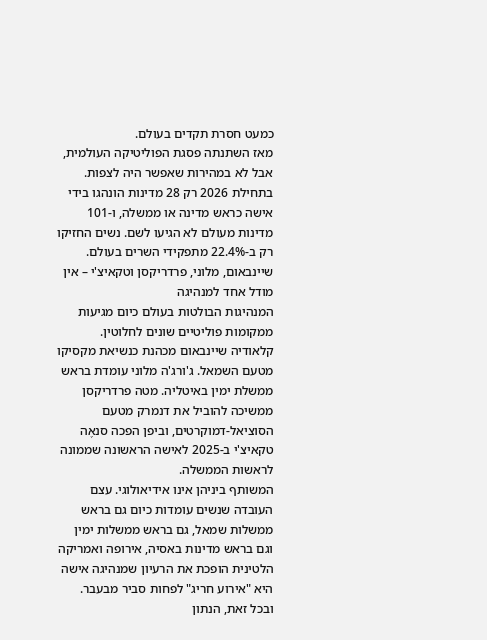כמעט חסרת תקדים בעולם.
מאז השתנתה פסגת הפוליטיקה העולמית, אבל לא במהירות שאפשר היה לצפות. בתחילת 2026 רק 28 מדינות הונהגו בידי אישה כראש מדינה או ממשלה, ו-101 מדינות מעולם לא הגיעו לשם. נשים החזיקו רק ב-22.4% מתפקידי השרים בעולם.
שיינבאום, מלוני, פרדריקסן וטקאיצ'י – אין מודל אחד למנהיגה
המנהיגות הבולטות בעולם כיום מגיעות ממקומות פוליטיים שונים לחלוטין. קלאודיה שיינבאום מכהנת כנשיאת מקסיקו מטעם השמאל. ג'ורג'ה מלוני עומדת בראש ממשלת ימין באיטליה. מטה פרדריקסן ממשיכה להוביל את דנמרק מטעם הסוציאל-דמוקרטים, וביפן הפכה סנאֶה טקאיצ'י ב-2025 לאישה הראשונה שממונה לראשות הממשלה.
המשותף ביניהן אינו אידיאולוגי. עצם העובדה שנשים עומדות כיום גם בראש ממשלות שמאל, גם בראש ממשלות ימין וגם בראש מדינות באסיה, אירופה ואמריקה הלטינית הופכת את הרעיון שמנהיגה אישה היא "אירוע חריג" לפחות סביר מבעבר. ובכל זאת, הנתון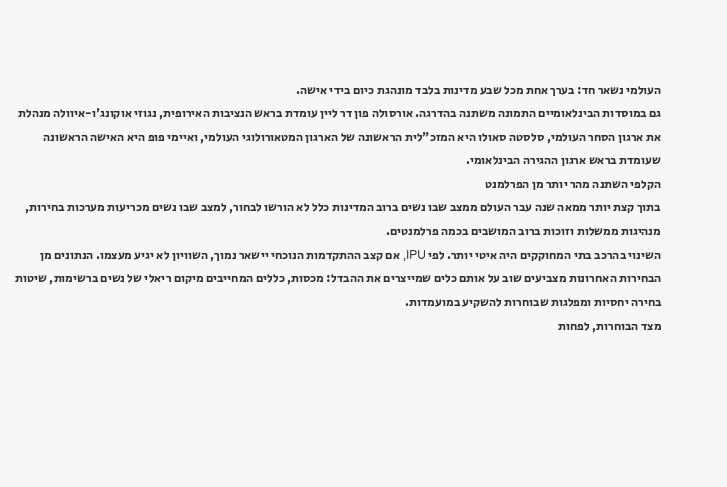העולמי נשאר חד: בערך אחת מכל שבע מדינות בלבד מונהגת כיום בידי אישה.
גם במוסדות הבינלאומיים התמונה משתנה בהדרגה. אורסולה פון דר ליין עומדת בראש הנציבות האירופית, נגוזי אוקונג'ו-איוולה מנהלת את ארגון הסחר העולמי, סלסטה סאולו היא המזכ"לית הראשונה של הארגון המטאורולוגי העולמי, ואיימי פופ היא האישה הראשונה שעומדת בראש ארגון ההגירה הבינלאומי.
הקלפי השתנה מהר יותר מן הפרלמנט
בתוך קצת יותר ממאה שנה עבר העולם ממצב שבו נשים ברוב המדינות כלל לא הורשו לבחור, למצב שבו נשים מכריעות מערכות בחירות, מנהיגות ממשלות וזוכות ברוב המושבים בכמה פרלמנטים.
השינוי בהרכב בתי המחוקקים היה איטי יותר. לפי IPU, אם קצב ההתקדמות הנוכחי יישאר נמוך, השוויון לא יגיע מעצמו. הנתונים מן הבחירות האחרונות מצביעים שוב על אותם כלים שמייצרים את ההבדל: מכסות, כללים המחייבים מיקום ריאלי של נשים ברשימות, שיטות בחירה יחסיות ומפלגות שבוחרות להשקיע במועמדות.
מצד הבוחרות, לפחות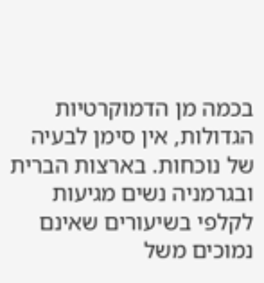בכמה מן הדמוקרטיות הגדולות, אין סימן לבעיה של נוכחות. בארצות הברית ובגרמניה נשים מגיעות לקלפי בשיעורים שאינם נמוכים משל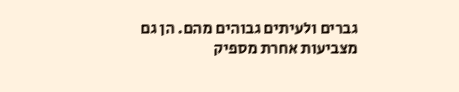גברים ולעיתים גבוהים מהם. הן גם מצביעות אחרת מספיק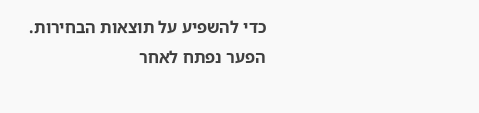כדי להשפיע על תוצאות הבחירות.
הפער נפתח לאחר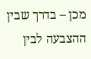מכן – בדרך שבין ההצבעה לבין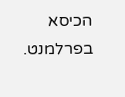הכיסא בפרלמנט.